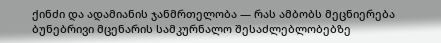ქინძი და ადამიანის ჯანმრთელობა — რას ამბობს მეცნიერება ბუნებრივი მცენარის სამკურნალო შესაძლებლობებზე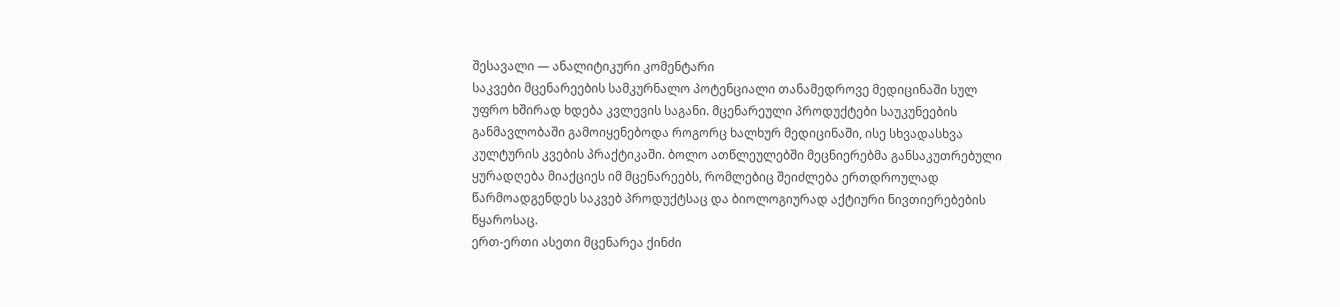შესავალი — ანალიტიკური კომენტარი
საკვები მცენარეების სამკურნალო პოტენციალი თანამედროვე მედიცინაში სულ უფრო ხშირად ხდება კვლევის საგანი. მცენარეული პროდუქტები საუკუნეების განმავლობაში გამოიყენებოდა როგორც ხალხურ მედიცინაში, ისე სხვადასხვა კულტურის კვების პრაქტიკაში. ბოლო ათწლეულებში მეცნიერებმა განსაკუთრებული ყურადღება მიაქციეს იმ მცენარეებს, რომლებიც შეიძლება ერთდროულად წარმოადგენდეს საკვებ პროდუქტსაც და ბიოლოგიურად აქტიური ნივთიერებების წყაროსაც.
ერთ-ერთი ასეთი მცენარეა ქინძი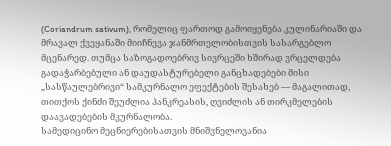(Coriandrum sativum), რომელიც ფართოდ გამოიყენება კულინარიაში და მრავალ ქვეყანაში მიიჩნევა ჯანმრთელობისთვის სასარგებლო მცენარედ. თუმცა საზოგადოებრივ სივრცეში ხშირად ვრცელდება გადაჭარბებული ან დაუდასტურებელი განცხადებები მისი „სასწაულებრივი“ სამკურნალო ეფექტების შესახებ — მაგალითად, თითქოს ქინძი შეუძლია პანკრეასის, ღვიძლის ან თირკმელების დაავადებების მკურნალობა.
სამედიცინო მეცნიერებისათვის მნიშვნელოვანია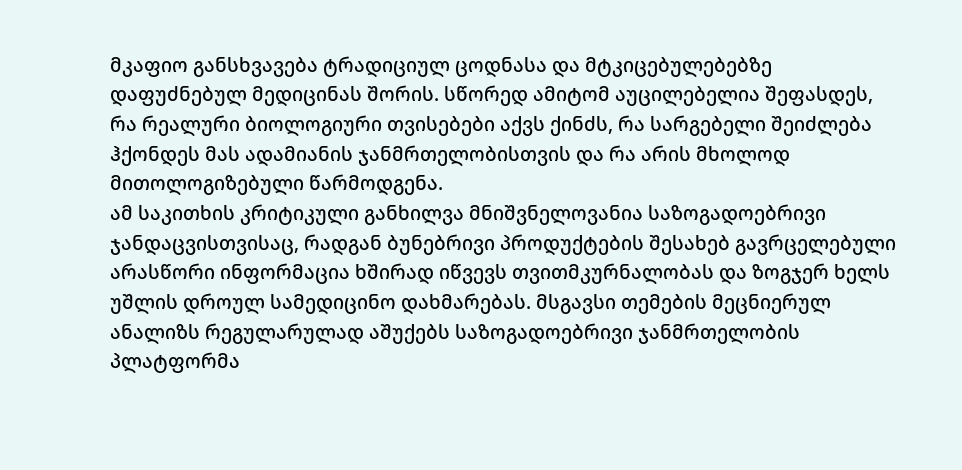მკაფიო განსხვავება ტრადიციულ ცოდნასა და მტკიცებულებებზე დაფუძნებულ მედიცინას შორის. სწორედ ამიტომ აუცილებელია შეფასდეს, რა რეალური ბიოლოგიური თვისებები აქვს ქინძს, რა სარგებელი შეიძლება ჰქონდეს მას ადამიანის ჯანმრთელობისთვის და რა არის მხოლოდ მითოლოგიზებული წარმოდგენა.
ამ საკითხის კრიტიკული განხილვა მნიშვნელოვანია საზოგადოებრივი ჯანდაცვისთვისაც, რადგან ბუნებრივი პროდუქტების შესახებ გავრცელებული არასწორი ინფორმაცია ხშირად იწვევს თვითმკურნალობას და ზოგჯერ ხელს უშლის დროულ სამედიცინო დახმარებას. მსგავსი თემების მეცნიერულ ანალიზს რეგულარულად აშუქებს საზოგადოებრივი ჯანმრთელობის პლატფორმა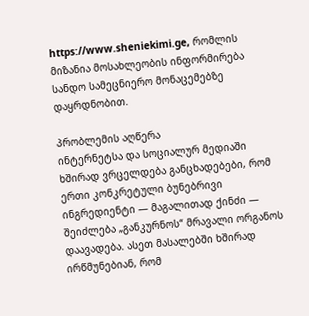https://www.sheniekimi.ge, რომლის მიზანია მოსახლეობის ინფორმირება სანდო სამეცნიერო მონაცემებზე დაყრდნობით.

პრობლემის აღწერა
ინტერნეტსა და სოციალურ მედიაში ხშირად ვრცელდება განცხადებები, რომ ერთი კონკრეტული ბუნებრივი ინგრედიენტი — მაგალითად ქინძი — შეიძლება „განკურნოს“ მრავალი ორგანოს დაავადება. ასეთ მასალებში ხშირად ირწმუნებიან, რომ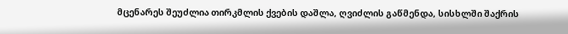მცენარეს შეუძლია თირკმლის ქვების დაშლა, ღვიძლის გაწმენდა, სისხლში შაქრის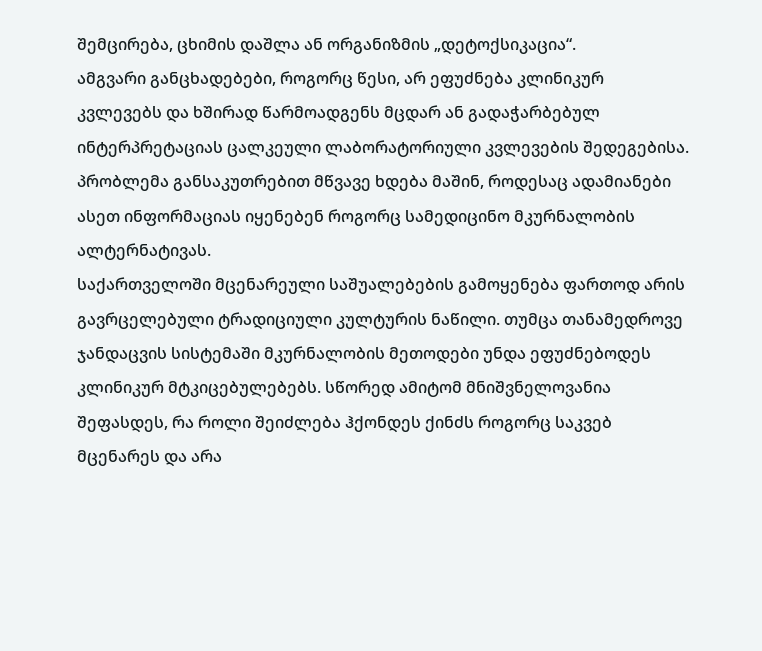შემცირება, ცხიმის დაშლა ან ორგანიზმის „დეტოქსიკაცია“.
ამგვარი განცხადებები, როგორც წესი, არ ეფუძნება კლინიკურ კვლევებს და ხშირად წარმოადგენს მცდარ ან გადაჭარბებულ ინტერპრეტაციას ცალკეული ლაბორატორიული კვლევების შედეგებისა. პრობლემა განსაკუთრებით მწვავე ხდება მაშინ, როდესაც ადამიანები ასეთ ინფორმაციას იყენებენ როგორც სამედიცინო მკურნალობის ალტერნატივას.
საქართველოში მცენარეული საშუალებების გამოყენება ფართოდ არის გავრცელებული ტრადიციული კულტურის ნაწილი. თუმცა თანამედროვე ჯანდაცვის სისტემაში მკურნალობის მეთოდები უნდა ეფუძნებოდეს კლინიკურ მტკიცებულებებს. სწორედ ამიტომ მნიშვნელოვანია შეფასდეს, რა როლი შეიძლება ჰქონდეს ქინძს როგორც საკვებ მცენარეს და არა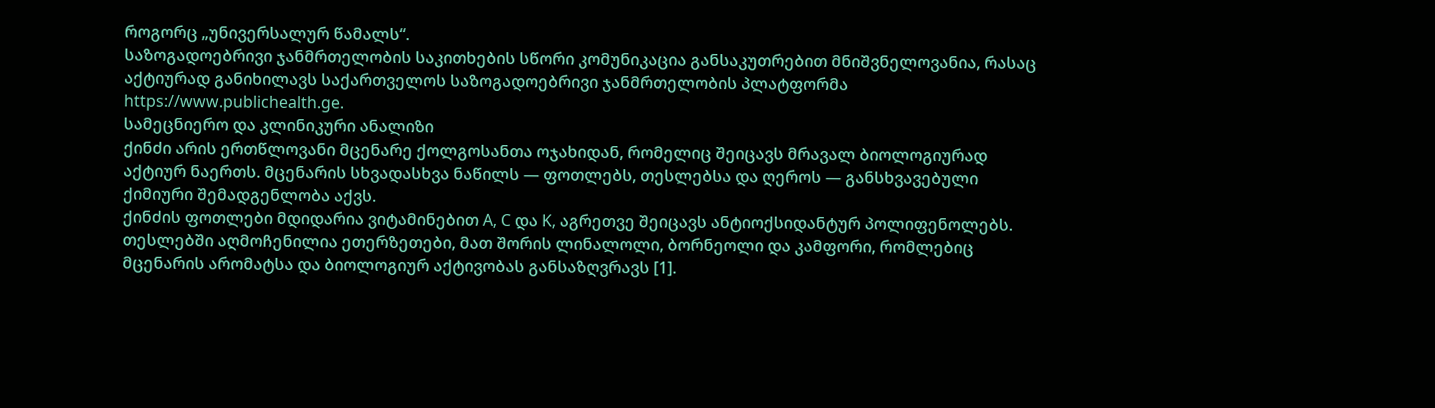როგორც „უნივერსალურ წამალს“.
საზოგადოებრივი ჯანმრთელობის საკითხების სწორი კომუნიკაცია განსაკუთრებით მნიშვნელოვანია, რასაც აქტიურად განიხილავს საქართველოს საზოგადოებრივი ჯანმრთელობის პლატფორმა https://www.publichealth.ge.
სამეცნიერო და კლინიკური ანალიზი
ქინძი არის ერთწლოვანი მცენარე ქოლგოსანთა ოჯახიდან, რომელიც შეიცავს მრავალ ბიოლოგიურად აქტიურ ნაერთს. მცენარის სხვადასხვა ნაწილს — ფოთლებს, თესლებსა და ღეროს — განსხვავებული ქიმიური შემადგენლობა აქვს.
ქინძის ფოთლები მდიდარია ვიტამინებით A, C და K, აგრეთვე შეიცავს ანტიოქსიდანტურ პოლიფენოლებს. თესლებში აღმოჩენილია ეთერზეთები, მათ შორის ლინალოლი, ბორნეოლი და კამფორი, რომლებიც მცენარის არომატსა და ბიოლოგიურ აქტივობას განსაზღვრავს [1].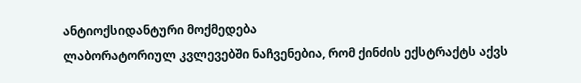ანტიოქსიდანტური მოქმედება
ლაბორატორიულ კვლევებში ნაჩვენებია, რომ ქინძის ექსტრაქტს აქვს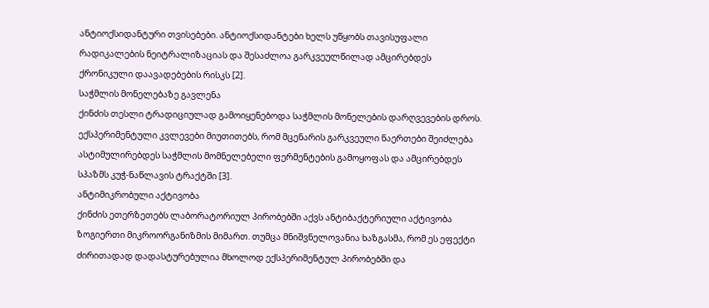ანტიოქსიდანტური თვისებები. ანტიოქსიდანტები ხელს უწყობს თავისუფალი რადიკალების ნეიტრალიზაციას და შესაძლოა გარკვეულწილად ამცირებდეს ქრონიკული დაავადებების რისკს [2].
საჭმლის მონელებაზე გავლენა
ქინძის თესლი ტრადიციულად გამოიყენებოდა საჭმლის მონელების დარღვევების დროს. ექსპერიმენტული კვლევები მიუთითებს, რომ მცენარის გარკვეული ნაერთები შეიძლება ასტიმულირებდეს საჭმლის მომნელებელი ფერმენტების გამოყოფას და ამცირებდეს სპაზმს კუჭ-ნაწლავის ტრაქტში [3].
ანტიმიკრობული აქტივობა
ქინძის ეთერზეთებს ლაბორატორიულ პირობებში აქვს ანტიბაქტერიული აქტივობა ზოგიერთი მიკროორგანიზმის მიმართ. თუმცა მნიშვნელოვანია ხაზგასმა, რომ ეს ეფექტი ძირითადად დადასტურებულია მხოლოდ ექსპერიმენტულ პირობებში და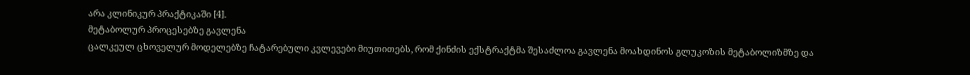არა კლინიკურ პრაქტიკაში [4].
მეტაბოლურ პროცესებზე გავლენა
ცალკეულ ცხოველურ მოდელებზე ჩატარებული კვლევები მიუთითებს, რომ ქინძის ექსტრაქტმა შესაძლოა გავლენა მოახდინოს გლუკოზის მეტაბოლიზმზე და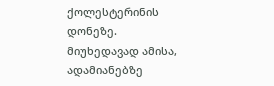ქოლესტერინის დონეზე. მიუხედავად ამისა, ადამიანებზე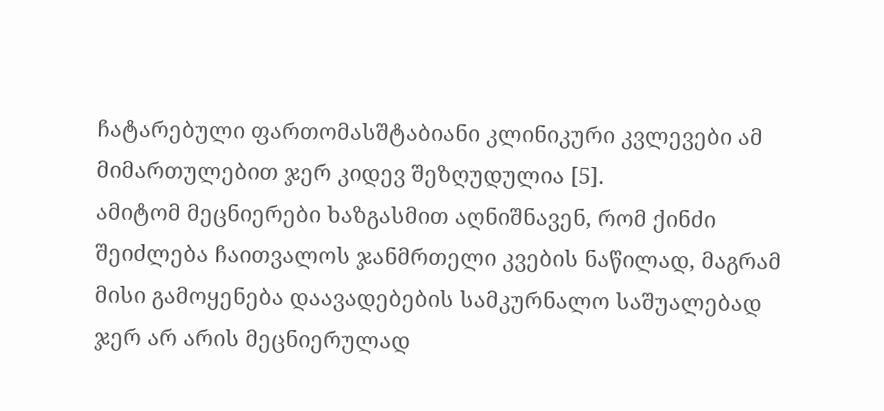ჩატარებული ფართომასშტაბიანი კლინიკური კვლევები ამ მიმართულებით ჯერ კიდევ შეზღუდულია [5].
ამიტომ მეცნიერები ხაზგასმით აღნიშნავენ, რომ ქინძი შეიძლება ჩაითვალოს ჯანმრთელი კვების ნაწილად, მაგრამ მისი გამოყენება დაავადებების სამკურნალო საშუალებად ჯერ არ არის მეცნიერულად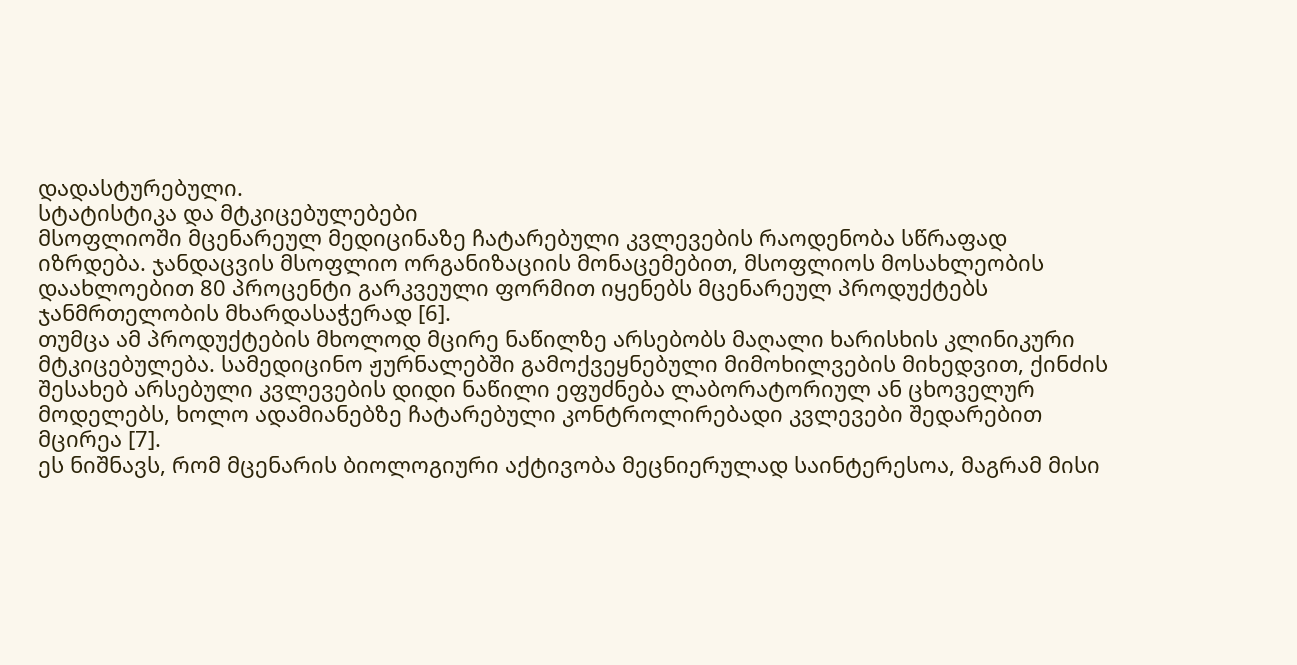დადასტურებული.
სტატისტიკა და მტკიცებულებები
მსოფლიოში მცენარეულ მედიცინაზე ჩატარებული კვლევების რაოდენობა სწრაფად იზრდება. ჯანდაცვის მსოფლიო ორგანიზაციის მონაცემებით, მსოფლიოს მოსახლეობის დაახლოებით 80 პროცენტი გარკვეული ფორმით იყენებს მცენარეულ პროდუქტებს ჯანმრთელობის მხარდასაჭერად [6].
თუმცა ამ პროდუქტების მხოლოდ მცირე ნაწილზე არსებობს მაღალი ხარისხის კლინიკური მტკიცებულება. სამედიცინო ჟურნალებში გამოქვეყნებული მიმოხილვების მიხედვით, ქინძის შესახებ არსებული კვლევების დიდი ნაწილი ეფუძნება ლაბორატორიულ ან ცხოველურ მოდელებს, ხოლო ადამიანებზე ჩატარებული კონტროლირებადი კვლევები შედარებით მცირეა [7].
ეს ნიშნავს, რომ მცენარის ბიოლოგიური აქტივობა მეცნიერულად საინტერესოა, მაგრამ მისი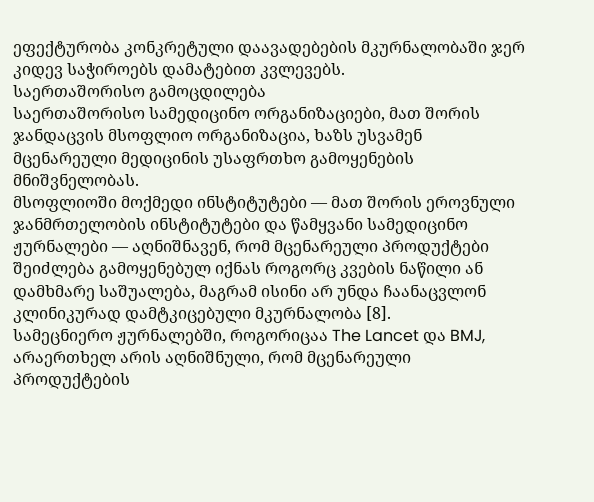ეფექტურობა კონკრეტული დაავადებების მკურნალობაში ჯერ კიდევ საჭიროებს დამატებით კვლევებს.
საერთაშორისო გამოცდილება
საერთაშორისო სამედიცინო ორგანიზაციები, მათ შორის ჯანდაცვის მსოფლიო ორგანიზაცია, ხაზს უსვამენ მცენარეული მედიცინის უსაფრთხო გამოყენების მნიშვნელობას.
მსოფლიოში მოქმედი ინსტიტუტები — მათ შორის ეროვნული ჯანმრთელობის ინსტიტუტები და წამყვანი სამედიცინო ჟურნალები — აღნიშნავენ, რომ მცენარეული პროდუქტები შეიძლება გამოყენებულ იქნას როგორც კვების ნაწილი ან დამხმარე საშუალება, მაგრამ ისინი არ უნდა ჩაანაცვლონ კლინიკურად დამტკიცებული მკურნალობა [8].
სამეცნიერო ჟურნალებში, როგორიცაა The Lancet და BMJ, არაერთხელ არის აღნიშნული, რომ მცენარეული პროდუქტების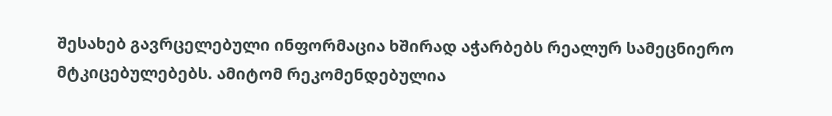შესახებ გავრცელებული ინფორმაცია ხშირად აჭარბებს რეალურ სამეცნიერო მტკიცებულებებს. ამიტომ რეკომენდებულია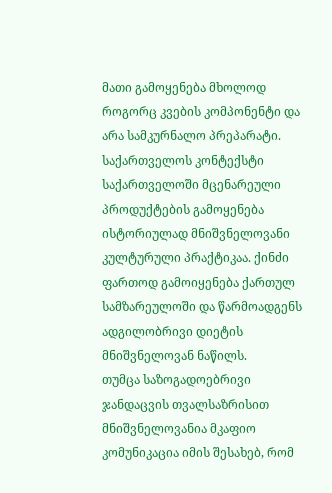მათი გამოყენება მხოლოდ როგორც კვების კომპონენტი და არა სამკურნალო პრეპარატი.
საქართველოს კონტექსტი
საქართველოში მცენარეული პროდუქტების გამოყენება ისტორიულად მნიშვნელოვანი კულტურული პრაქტიკაა. ქინძი ფართოდ გამოიყენება ქართულ სამზარეულოში და წარმოადგენს ადგილობრივი დიეტის მნიშვნელოვან ნაწილს.
თუმცა საზოგადოებრივი ჯანდაცვის თვალსაზრისით მნიშვნელოვანია მკაფიო კომუნიკაცია იმის შესახებ, რომ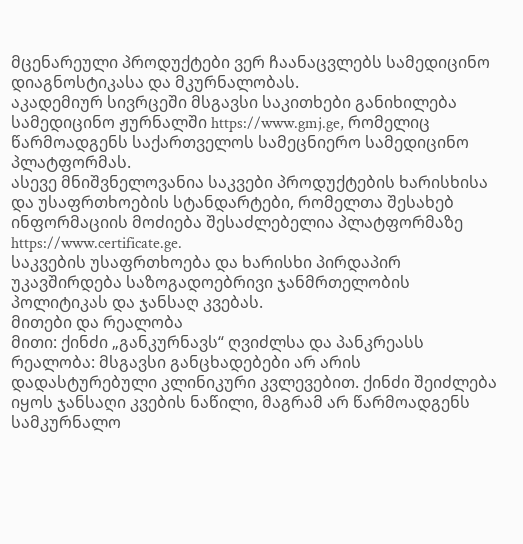მცენარეული პროდუქტები ვერ ჩაანაცვლებს სამედიცინო დიაგნოსტიკასა და მკურნალობას.
აკადემიურ სივრცეში მსგავსი საკითხები განიხილება სამედიცინო ჟურნალში https://www.gmj.ge, რომელიც წარმოადგენს საქართველოს სამეცნიერო სამედიცინო პლატფორმას.
ასევე მნიშვნელოვანია საკვები პროდუქტების ხარისხისა და უსაფრთხოების სტანდარტები, რომელთა შესახებ ინფორმაციის მოძიება შესაძლებელია პლატფორმაზე https://www.certificate.ge.
საკვების უსაფრთხოება და ხარისხი პირდაპირ უკავშირდება საზოგადოებრივი ჯანმრთელობის პოლიტიკას და ჯანსაღ კვებას.
მითები და რეალობა
მითი: ქინძი „განკურნავს“ ღვიძლსა და პანკრეასს
რეალობა: მსგავსი განცხადებები არ არის დადასტურებული კლინიკური კვლევებით. ქინძი შეიძლება იყოს ჯანსაღი კვების ნაწილი, მაგრამ არ წარმოადგენს სამკურნალო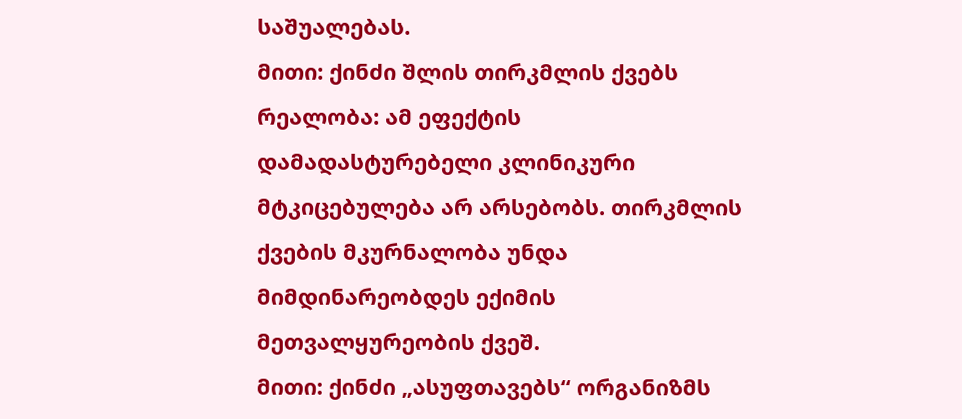საშუალებას.
მითი: ქინძი შლის თირკმლის ქვებს
რეალობა: ამ ეფექტის დამადასტურებელი კლინიკური მტკიცებულება არ არსებობს. თირკმლის ქვების მკურნალობა უნდა მიმდინარეობდეს ექიმის მეთვალყურეობის ქვეშ.
მითი: ქინძი „ასუფთავებს“ ორგანიზმს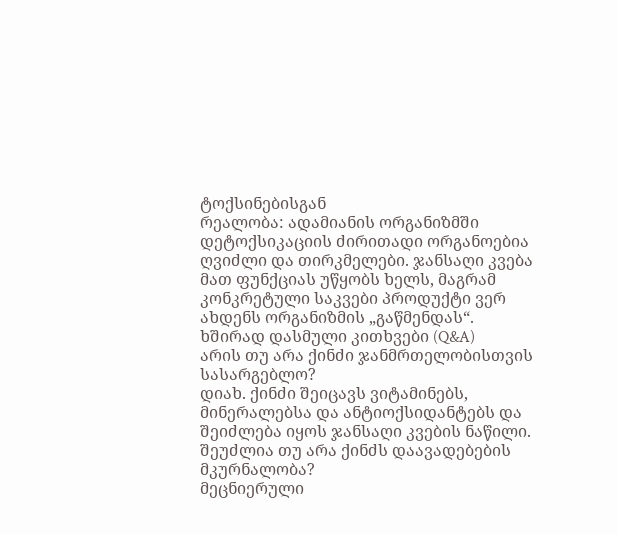ტოქსინებისგან
რეალობა: ადამიანის ორგანიზმში დეტოქსიკაციის ძირითადი ორგანოებია ღვიძლი და თირკმელები. ჯანსაღი კვება მათ ფუნქციას უწყობს ხელს, მაგრამ კონკრეტული საკვები პროდუქტი ვერ ახდენს ორგანიზმის „გაწმენდას“.
ხშირად დასმული კითხვები (Q&A)
არის თუ არა ქინძი ჯანმრთელობისთვის სასარგებლო?
დიახ. ქინძი შეიცავს ვიტამინებს, მინერალებსა და ანტიოქსიდანტებს და შეიძლება იყოს ჯანსაღი კვების ნაწილი.
შეუძლია თუ არა ქინძს დაავადებების მკურნალობა?
მეცნიერული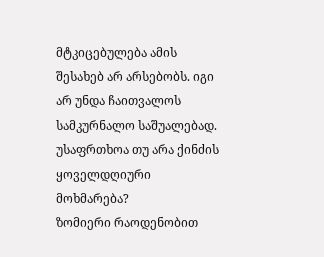მტკიცებულება ამის შესახებ არ არსებობს. იგი არ უნდა ჩაითვალოს სამკურნალო საშუალებად.
უსაფრთხოა თუ არა ქინძის ყოველდღიური მოხმარება?
ზომიერი რაოდენობით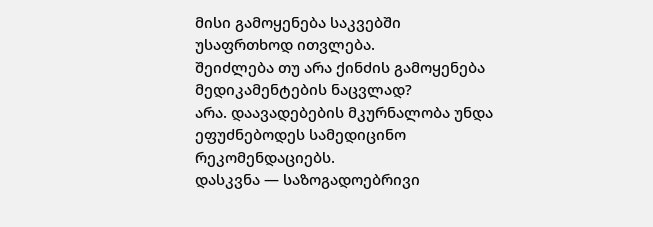მისი გამოყენება საკვებში უსაფრთხოდ ითვლება.
შეიძლება თუ არა ქინძის გამოყენება მედიკამენტების ნაცვლად?
არა. დაავადებების მკურნალობა უნდა ეფუძნებოდეს სამედიცინო რეკომენდაციებს.
დასკვნა — საზოგადოებრივი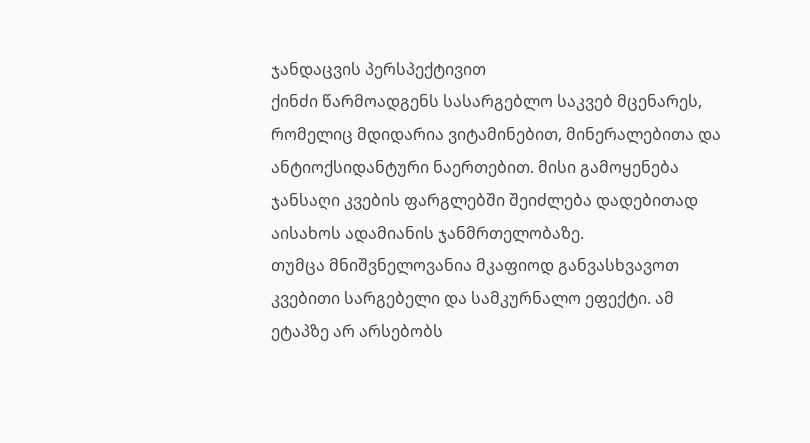ჯანდაცვის პერსპექტივით
ქინძი წარმოადგენს სასარგებლო საკვებ მცენარეს, რომელიც მდიდარია ვიტამინებით, მინერალებითა და ანტიოქსიდანტური ნაერთებით. მისი გამოყენება ჯანსაღი კვების ფარგლებში შეიძლება დადებითად აისახოს ადამიანის ჯანმრთელობაზე.
თუმცა მნიშვნელოვანია მკაფიოდ განვასხვავოთ კვებითი სარგებელი და სამკურნალო ეფექტი. ამ ეტაპზე არ არსებობს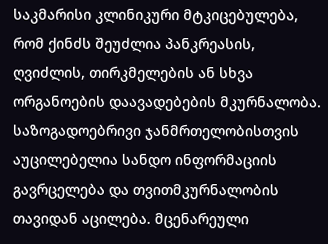საკმარისი კლინიკური მტკიცებულება, რომ ქინძს შეუძლია პანკრეასის, ღვიძლის, თირკმელების ან სხვა ორგანოების დაავადებების მკურნალობა.
საზოგადოებრივი ჯანმრთელობისთვის აუცილებელია სანდო ინფორმაციის გავრცელება და თვითმკურნალობის თავიდან აცილება. მცენარეული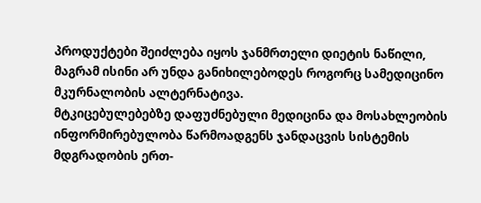პროდუქტები შეიძლება იყოს ჯანმრთელი დიეტის ნაწილი, მაგრამ ისინი არ უნდა განიხილებოდეს როგორც სამედიცინო მკურნალობის ალტერნატივა.
მტკიცებულებებზე დაფუძნებული მედიცინა და მოსახლეობის ინფორმირებულობა წარმოადგენს ჯანდაცვის სისტემის მდგრადობის ერთ-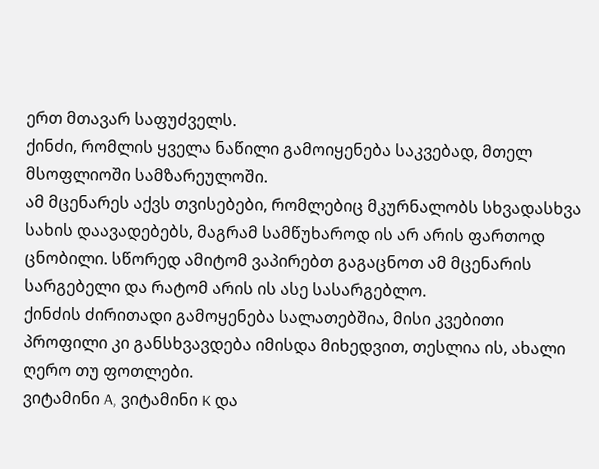ერთ მთავარ საფუძველს.
ქინძი, რომლის ყველა ნაწილი გამოიყენება საკვებად, მთელ მსოფლიოში სამზარეულოში.
ამ მცენარეს აქვს თვისებები, რომლებიც მკურნალობს სხვადასხვა სახის დაავადებებს, მაგრამ სამწუხაროდ ის არ არის ფართოდ ცნობილი. სწორედ ამიტომ ვაპირებთ გაგაცნოთ ამ მცენარის სარგებელი და რატომ არის ის ასე სასარგებლო.
ქინძის ძირითადი გამოყენება სალათებშია, მისი კვებითი პროფილი კი განსხვავდება იმისდა მიხედვით, თესლია ის, ახალი ღერო თუ ფოთლები.
ვიტამინი A, ვიტამინი K და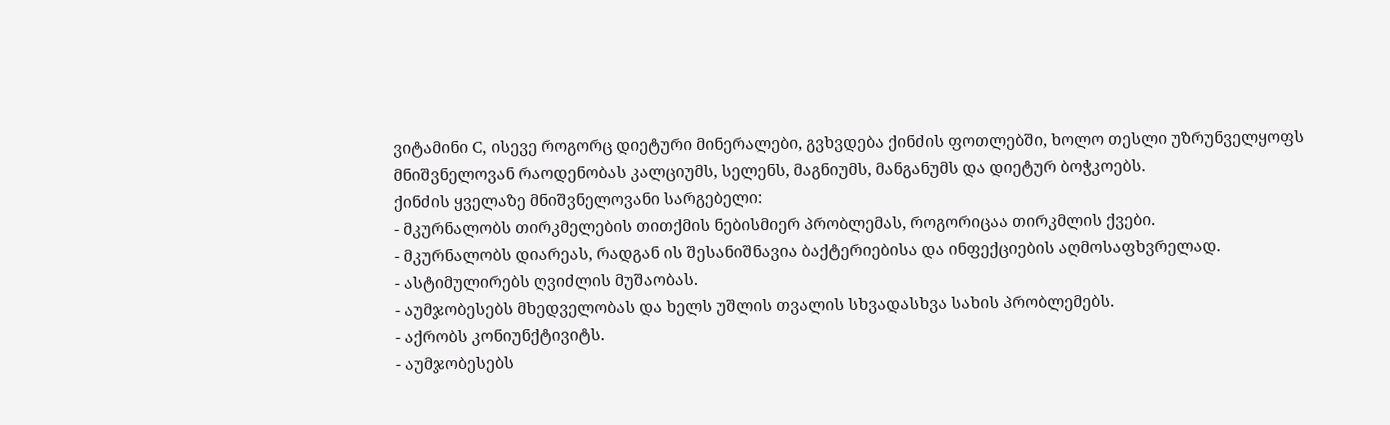ვიტამინი C, ისევე როგორც დიეტური მინერალები, გვხვდება ქინძის ფოთლებში, ხოლო თესლი უზრუნველყოფს მნიშვნელოვან რაოდენობას კალციუმს, სელენს, მაგნიუმს, მანგანუმს და დიეტურ ბოჭკოებს.
ქინძის ყველაზე მნიშვნელოვანი სარგებელი:
- მკურნალობს თირკმელების თითქმის ნებისმიერ პრობლემას, როგორიცაა თირკმლის ქვები.
- მკურნალობს დიარეას, რადგან ის შესანიშნავია ბაქტერიებისა და ინფექციების აღმოსაფხვრელად.
- ასტიმულირებს ღვიძლის მუშაობას.
- აუმჯობესებს მხედველობას და ხელს უშლის თვალის სხვადასხვა სახის პრობლემებს.
- აქრობს კონიუნქტივიტს.
- აუმჯობესებს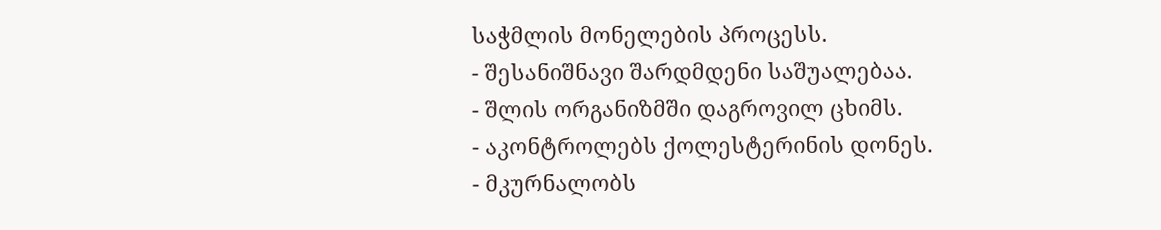საჭმლის მონელების პროცესს.
- შესანიშნავი შარდმდენი საშუალებაა.
- შლის ორგანიზმში დაგროვილ ცხიმს.
- აკონტროლებს ქოლესტერინის დონეს.
- მკურნალობს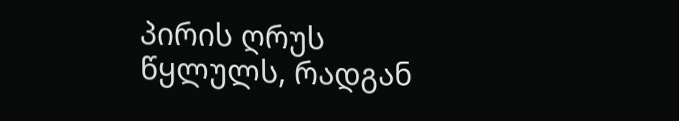პირის ღრუს წყლულს, რადგან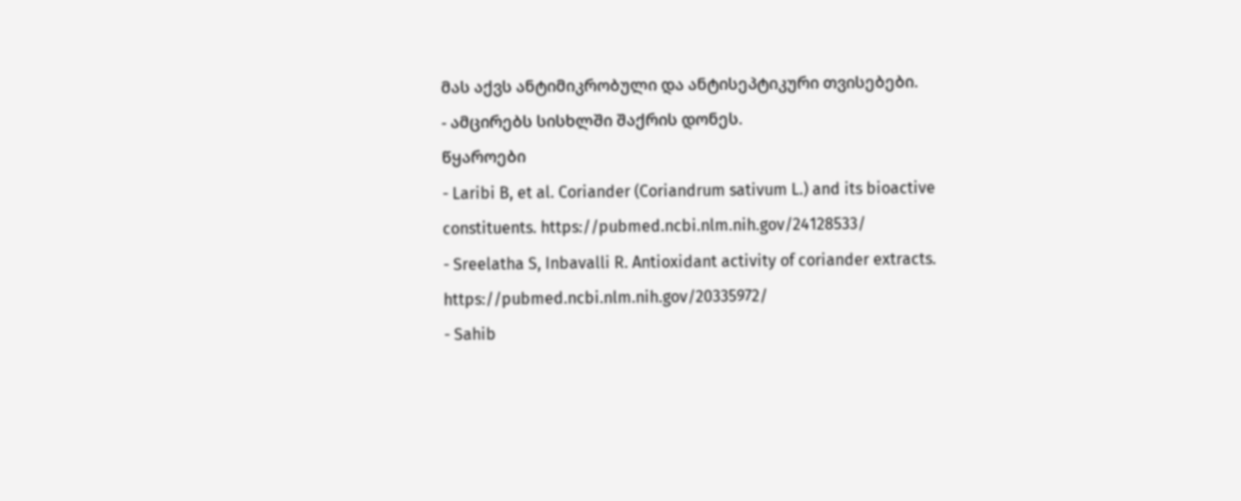მას აქვს ანტიმიკრობული და ანტისეპტიკური თვისებები.
- ამცირებს სისხლში შაქრის დონეს.
წყაროები
- Laribi B, et al. Coriander (Coriandrum sativum L.) and its bioactive constituents. https://pubmed.ncbi.nlm.nih.gov/24128533/
- Sreelatha S, Inbavalli R. Antioxidant activity of coriander extracts. https://pubmed.ncbi.nlm.nih.gov/20335972/
- Sahib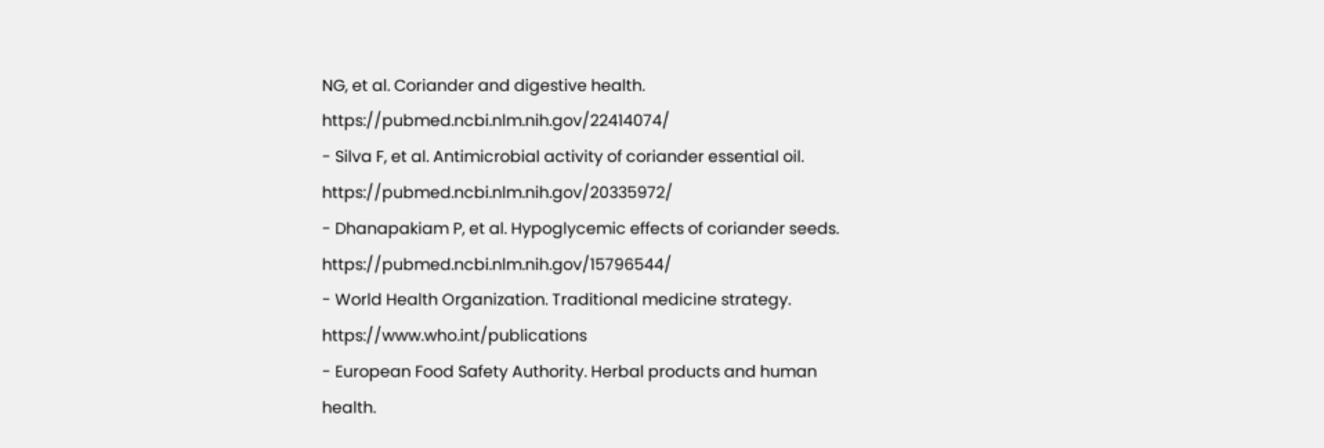NG, et al. Coriander and digestive health. https://pubmed.ncbi.nlm.nih.gov/22414074/
- Silva F, et al. Antimicrobial activity of coriander essential oil. https://pubmed.ncbi.nlm.nih.gov/20335972/
- Dhanapakiam P, et al. Hypoglycemic effects of coriander seeds. https://pubmed.ncbi.nlm.nih.gov/15796544/
- World Health Organization. Traditional medicine strategy. https://www.who.int/publications
- European Food Safety Authority. Herbal products and human health.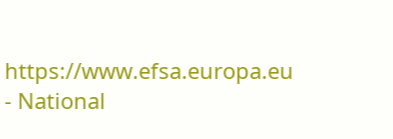https://www.efsa.europa.eu
- National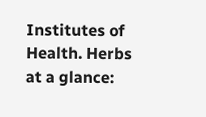Institutes of Health. Herbs at a glance: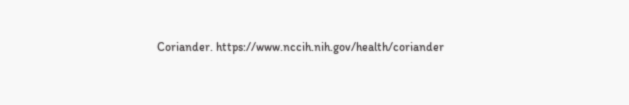Coriander. https://www.nccih.nih.gov/health/coriander